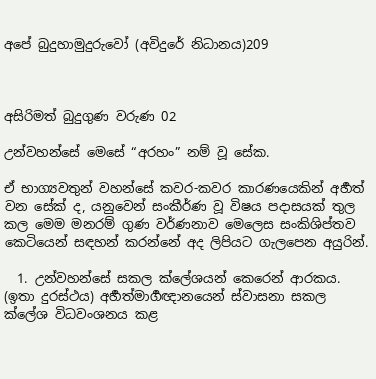අපේ බුදුහාමුදුරුවෝ (අවිදුරේ නිධානය)209



අසිරිමත් බුදුගුණ වරුණ 02

උන්වහන්සේ මෙසේ “අරහං” නම් වූ සේක.

ඒ භාග්‍යවතුන් වහන්සේ කවර-කවර කාරණයෙකින් අර්‍හත් වන සේක් ද, යනුවෙන් සංකීර්ණ වූ විෂය පදාසයක් තුල කල මෙම මනරම් ගුණ වර්ණනාව මෙලෙස සංකිශිප්තව කෙටියෙන් සඳහන් කරන්නේ අද ලිපියට ගැලපෙන අයුරින්.

  1. උන්වහන්සේ සකල ක්ලේශයන් කෙරෙන් ආරකය. (ඉතා දුරස්ථය) අර්‍හත්මාර්‍ගඥානයෙන් ස්වාසනා සකල ක්ලේශ විධවංශනය කළ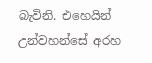බැවිනි. එහෙයින් උන්වහන්සේ අරහ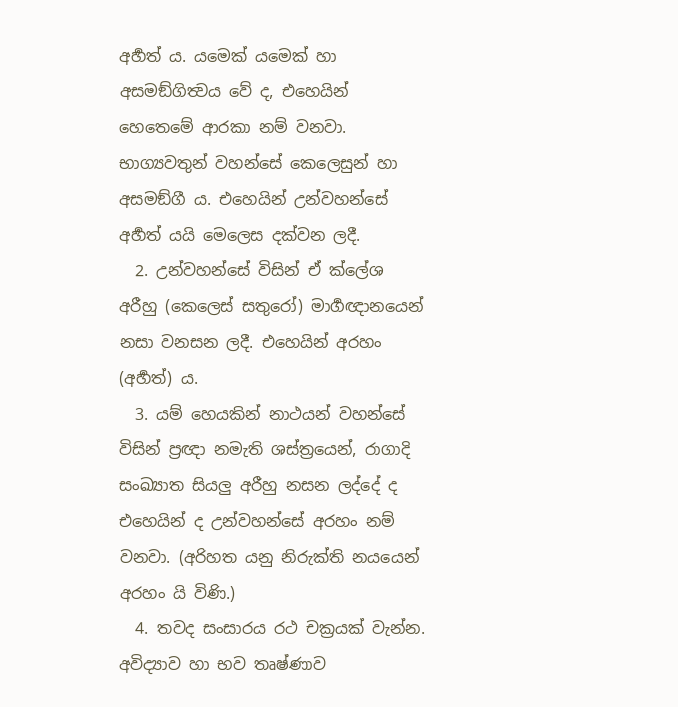අර්‍හත් ය. යමෙක් යමෙක් හා අසමඞ්ගිත්‍වය වේ ද, එහෙයින් හෙතෙමේ ආරකා නම් වනවා. භාග්‍යවතුන් වහන්සේ කෙලෙසුන් හා අසමඞ්ගී ය. එහෙයින් උන්වහන්සේ අර්‍හත් යයි මෙලෙස දක්වන ලදී.
  2. උන්වහන්සේ විසින් ඒ ක්ලේශ අරීහු (කෙලෙස් සතුරෝ) මාර්‍ගඥානයෙන් නසා වනසන ලදී. එහෙයින් අරහං (අර්‍හත්) ය.
  3. යම් හෙයකින් නාථයන් වහන්සේ විසින් ප්‍ර‍ඥා නමැති ශස්ත්‍රයෙන්, රාගාදි සංඛ්‍යාත සියලු අරීහු නසන ලද්දේ ද එහෙයින් ද උන්වහන්සේ අරහං නම් වනවා. (අරිහත යනු නිරුක්ති නයයෙන් අරහං යි විණි.)
  4. තවද සංසාරය රථ චක්‍ර‍යක් වැන්න. අවිද්‍යාව හා භව තෘෂ්ණාව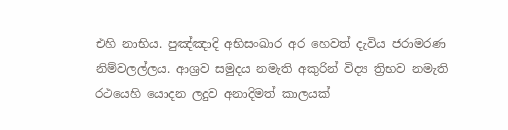එහි නාභිය. පුඤ්ඤාදි අභිසංඛාර අර හෙවත් දැවිය ජරාමරණ නිම්වලල්ලය. ආශ්‍ර‍ව සමුදය නමැති අකුරින් විද්‍ය ත්‍රිභව නමැති රථයෙහි යොදන ලදුව අනාදිමත් කාලයක්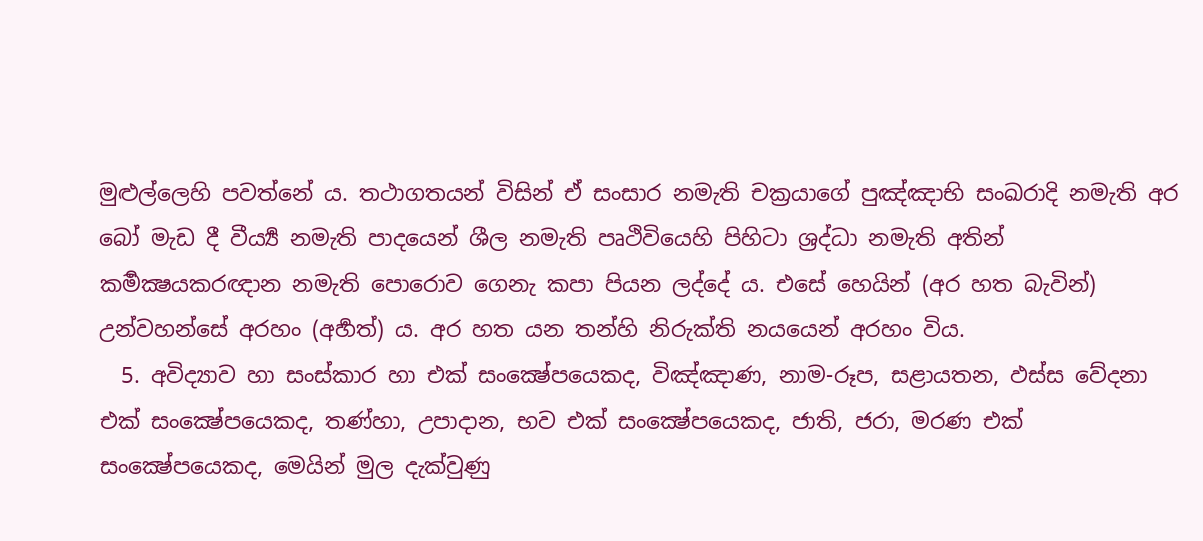මුළුල්ලෙහි පවත්නේ ය. තථාගතයන් විසින් ඒ සංසාර නමැති චක්‍ර‍යාගේ පුඤ්ඤාභි සංඛරාදි නමැති අර බෝ මැඩ දී වීර්‍ය්‍ය නමැති පාදයෙන් ශීල නමැති පෘථිවියෙහි පිහිටා ශ්‍ර‍ද්ධා නමැති අතින් කර්‍මක්‍ෂයකරඥාන නමැති පොරොව ගෙනැ කපා පියන ලද්දේ ය. එසේ හෙයින් (අර හත බැවින්) උන්වහන්සේ අරහං (අර්‍හත්) ය. අර හත යන තන්හි නිරුක්ති නයයෙන් අරහං විය.
  5. අවිද්‍යාව හා සංස්කාර හා එක් සංක්‍ෂේපයෙකද, විඤ්ඤාණ, නාම-රූප, සළායතන, ඵස්ස වේදනා එක් සංක්‍ෂේපයෙකද, තණ්හා, උපාදාන, භව එක් සංක්‍ෂේපයෙකද, ජාති, ජරා, මරණ එක් සංක්‍ෂේපයෙකද, මෙයින් මුල දැක්වුණු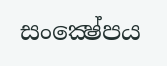සංක්‍ෂේපය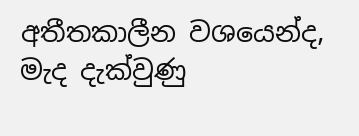අතීතකාලීන වශයෙන්ද, මැද දැක්වුණු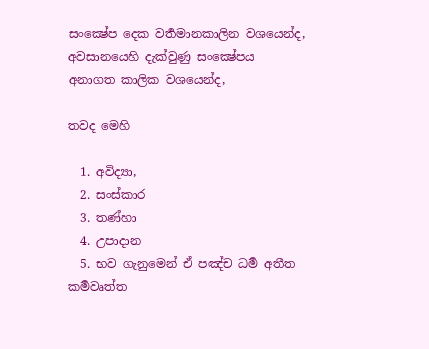සංක්‍ෂේප දෙක වර්‍තමානකාලින වශයෙන්ද, අවසානයෙහි දැක්වුණු සංක්‍ෂේපය අනාගත කාලික වශයෙන්ද,

තවද මෙහි

  1. අවිද්‍යා,
  2. සංස්කාර
  3. තණ්හා
  4. උපාදාන
  5. භව ගැනුමෙන් ඒ පඤ්ච ධර්‍ම අතීත කර්‍මවෘත්ත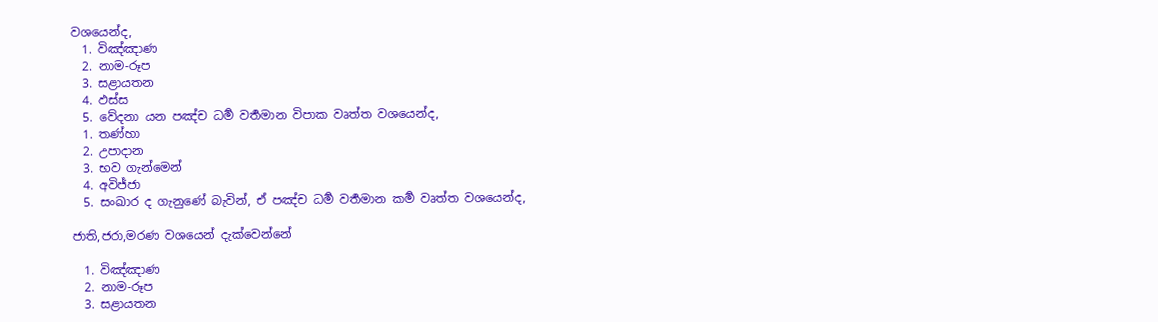වශයෙන්ද,
  1. විඤ්ඤාණ
  2. නාම-රූප
  3. සළායතන
  4. ඵස්ස
  5. වේදනා යන පඤ්ච ධර්‍ම වර්‍තමාන විපාක වෘත්ත වශයෙන්ද,
  1. තණ්හා
  2. උපාදාන
  3. භව ගැන්මෙන්
  4. අවිජ්ජා
  5. සංඛාර ද ගැනුණේ බැවින්, ඒ පඤ්ච ධර්‍ම වර්‍තමාන කර්‍ම වෘත්ත වශයෙන්ද,

ජාති,ජරා,මරණ වශයෙන් දැක්වෙන්නේ

  1. විඤ්ඤාණ
  2. නාම-රූප
  3. සළායතන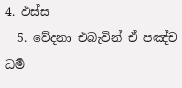4. ඵස්ස
  5. වේදනා එබැවින් ඒ පඤ්ච ධර්‍ම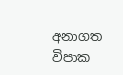අනාගත විපාක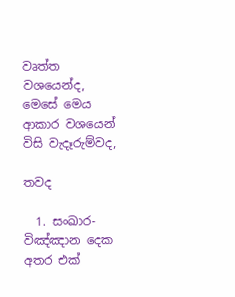වෘත්ත වශයෙන්ද, මෙසේ මෙය ආකාර වශයෙන් විසි වැදෑරුම්වද,

තවද

  1. සංඛාර-විඤ්ඤාන දෙක අතර එක්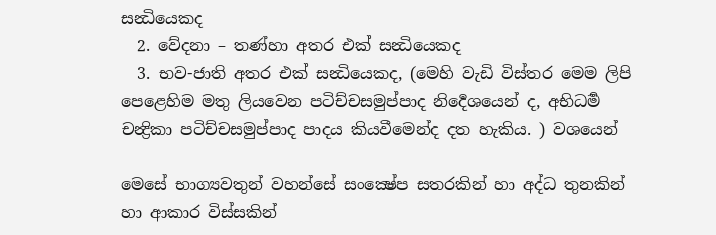සන්‍ධියෙකද
  2. වේදනා – තණ්හා අතර එක් සන්‍ධියෙකද
  3. භව-ජාති අතර එක් සන්‍ධියෙකද, (මෙහි වැඩි විස්තර මෙම ලිපි පෙළෙහිම මතු ලියවෙන පටිච්චසමුප්පාද නිර්‍දෙශයෙන් ද, අභිධර්‍ම චන්‍ද්‍රිකා පටිච්චසමුප්පාද පාදය කියවීමෙන්ද දත හැකිය. ) වශයෙන්

මෙසේ භාග්‍යවතුන් වහන්සේ සංක්‍ෂේප සතරකින් හා අද්ධ තුනකින් හා ආකාර විස්සකින්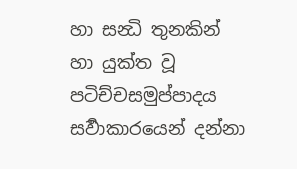හා සන්‍ධි තුනකින් හා යුක්ත වූ පටිච්චසමුප්පාදය සර්‍වාකාරයෙන් දන්නා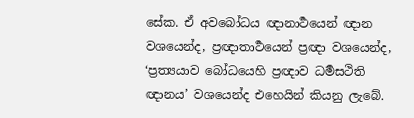සේක. ඒ අවබෝධය ඥානාර්‍ථයෙන් ඥාන වශයෙන්ද, ප්‍ර‍ඥාතාර්‍ථයෙන් ප්‍ර‍ඥා වශයෙන්ද, ‘ප්‍ර‍ත්‍යයාව බෝධයෙහි ප්‍ර‍ඥාව ධර්‍මසථිති ඥානය’ වශයෙන්ද එහෙයින් කියනු ලැබේ.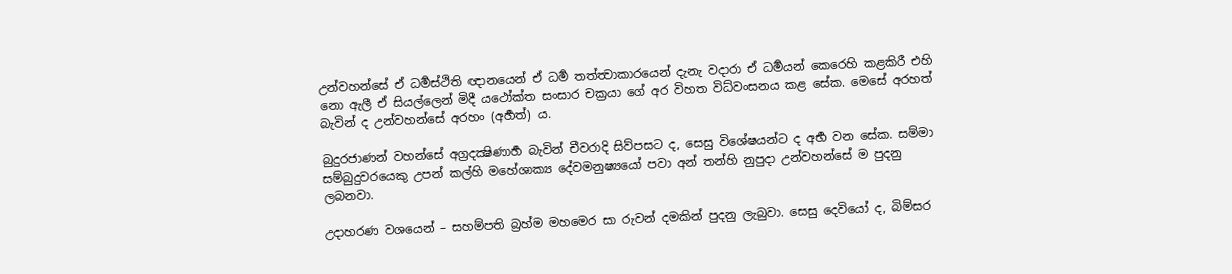උන්වහන්සේ ඒ ධර්‍මස්ථිති ඥානයෙන් ඒ ධර්‍ම තත්ත්‍වාකාරයෙන් දැනැ වදාරා ඒ ධර්‍මයන් කෙරෙහි කළකිරී එහි නො ඇලී ඒ සියල්ලෙන් මිදී යථෝක්ත සංසාර චක්‍ර‍යා ගේ අර විහත විධ්වංසනය කළ සේක. මෙසේ අරහත් බැවින් ද උන්වහන්සේ අරහං (අර්‍හත්) ය.

බුදුරජාණන් වහන්සේ අග්‍ර‍දක්‍ෂිණාර්‍හ බැවින් චීවරාදි සිව්පසට ද, සෙසු විශේෂයන්ට ද අර්‍භ වන සේක. සම්මා සම්බුදුවරයෙකු උපන් කල්හි මහේශාක්‍ය දේවමනුෂ්‍යයෝ පවා අන් තන්හි නුපුදා උන්වහන්සේ ම පුදනු ලබනවා.

උදාහරණ වශයෙන් – සහම්පති බ්‍ර‍හ්ම මහමෙර සා රුවන් දමකින් පුදනු ලැබුවා. සෙසු දෙවියෝ ද, බිම්සර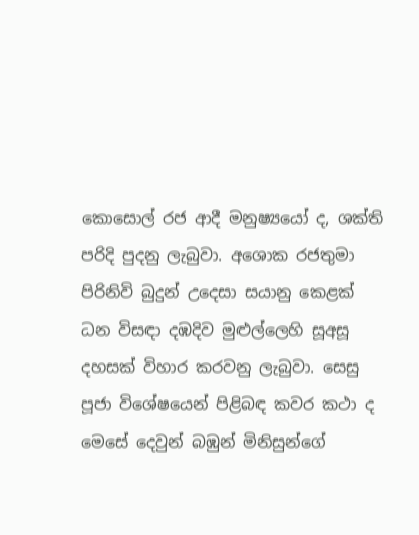කොසොල් රජ ආදී මනුෂ්‍යයෝ ද, ශක්ති පරිදි පුදනු ලැබුවා. අශොක රජතුමා පිරිනිවි බුදුන් උදෙසා සයානු කෙළක් ධන විසඳා දඹදිව මුළුල්ලෙහි සූඅසූ දහසක් විහාර කරවනු ලැබුවා. සෙසු පූජා විශේෂයෙන් පිළිබඳ කවර කථා ද මෙසේ දෙවුන් බඹුන් මිනිසුන්ගේ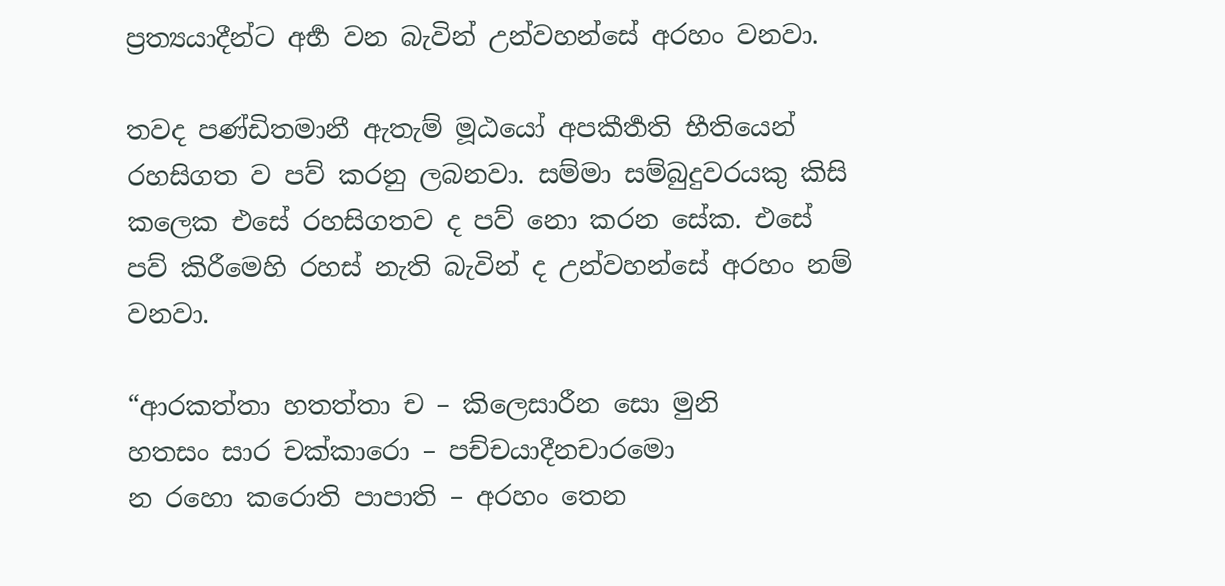ප්‍ර‍ත්‍යයාදීන්ට අර්‍භ වන බැවින් උන්වහන්සේ අරහං වනවා.

තවද පණ්ඩිතමානී ඇතැම් මූඨයෝ අපකීර්‍තති භීතියෙන් රහසිගත ව පව් කරනු ලබනවා. සම්මා සම්බුදුවරයකු කිසි කලෙක එසේ රහසිගතව ද පව් නො කරන සේක. එසේ පව් කිරීමෙහි රහස් නැති බැවින් ද උන්වහන්සේ අරහං නම් වනවා.

“ආරකත්තා හතත්තා ච – කිලෙසාරීන සො මුනි
හතසං සාර චක්කාරො – පච්චයාදීනචාරමො
න රහො කරොති පාපාති – අරහං තෙන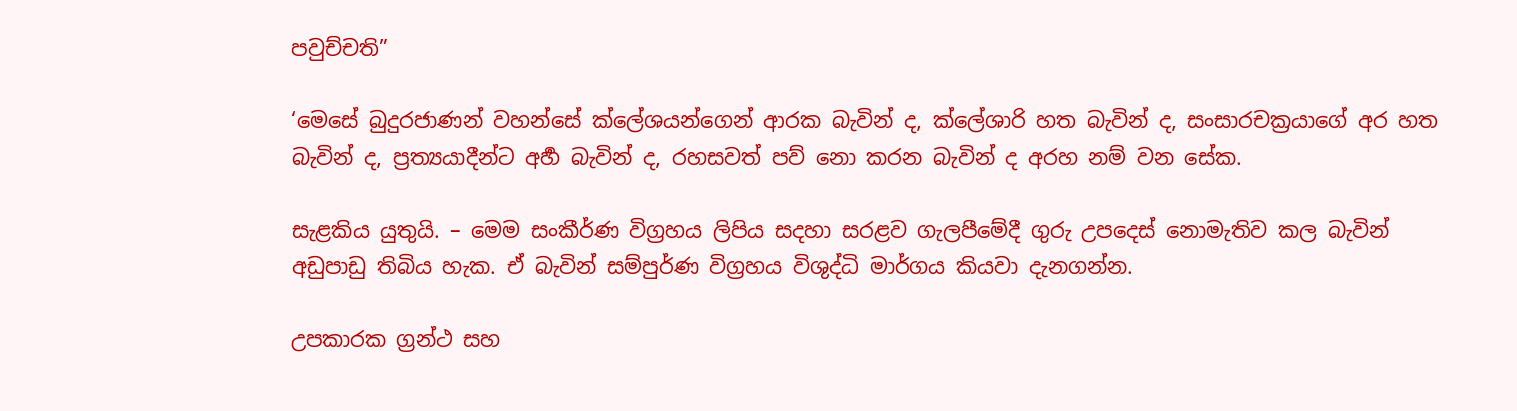පවුච්චති”

‘මෙසේ බුදුරජාණන් වහන්සේ ක්ලේශයන්ගෙන් ආරක බැවින් ද, ක්ලේශාරි හත බැවින් ද, සංසාරචක්‍ර‍යාගේ අර හත බැවින් ද, ප්‍ර‍ත්‍යයාදීන්ට අර්‍හ බැවින් ද, රහසවත් පව් නො කරන බැවින් ද අරහ නම් වන සේක.

සැළකිය යුතුයි. – මෙම සංකීර්ණ විග්‍රහය ලිපිය සදහා සරළව ගැලපීමේදී ගුරු උපදෙස් නොමැතිව කල බැවින් අඩුපාඩු තිබිය හැක. ඒ බැවින් සම්පුර්ණ විග්‍රහය විශුද්ධි මාර්ගය කියවා දැනගන්න.

උපකාරක ග්‍රන්ථ සහ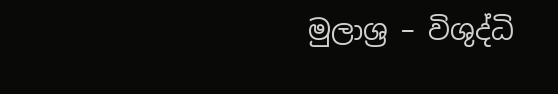මුලාශ්‍ර – විශුද්ධි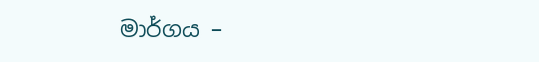මාර්ගය –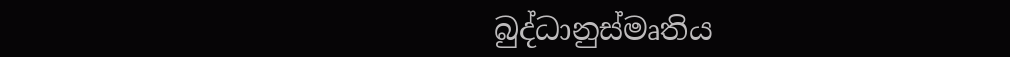බුද්ධානුස්මෘතිය